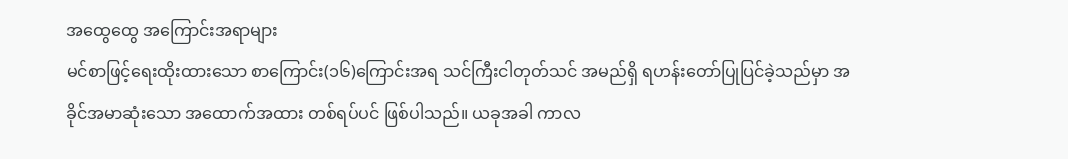အထွေထွေ အကြောင်းအရာများ
မင်စာဖြင့်ရေးထိုးထားသော စာကြောင်း(၁၆)ကြောင်းအရ သင်ကြီးငါတုတ်သင် အမည်ရှိ ရဟန်းတော်ပြုပြင်ခဲ့သည်မှာ အခိုင်အမာဆုံးသော အထောက်အထား တစ်ရပ်ပင် ဖြစ်ပါသည်။ ယခုအခါ ကာလ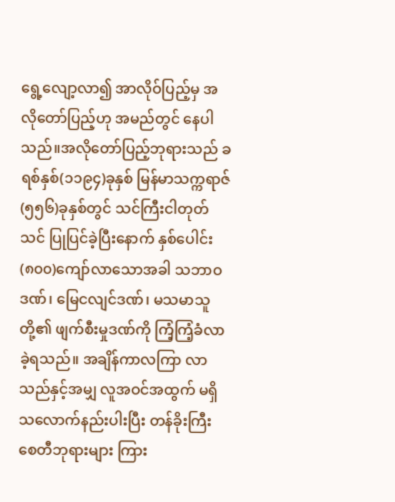ရွေ့လျော့လာ၍ အာလိုဝ်ပြည့်မှ အလိုတော်ပြည့်ဟု အမည်တွင် နေပါသည်။အလိုတော်ပြည့်ဘုရားသည် ခရစ်နှစ်(၁၁၉၄)ခုနှစ် မြန်မာသက္ကရာဇ်(၅၅၆)ခုနှစ်တွင် သင်ကြီးငါတုတ်သင် ပြုပြင်ခဲ့ပြီးနောက် နှစ်ပေါင်း(၈၀၀)ကျော်လာသောအခါ သဘာဝဒဏ်၊ မြေငလျင်ဒဏ်၊ မသမာသူတို့၏ ဖျက်စီးမှုဒဏ်ကို ကြံ့ကြံ့ခံလာခဲ့ရသည်။ အချိန်ကာလကြာ လာသည်နှင့်အမျှ လူအဝင်အထွက် မရှိသလောက်နည်းပါးပြီး တန်ခိုးကြီးစေတီဘုရားများ ကြား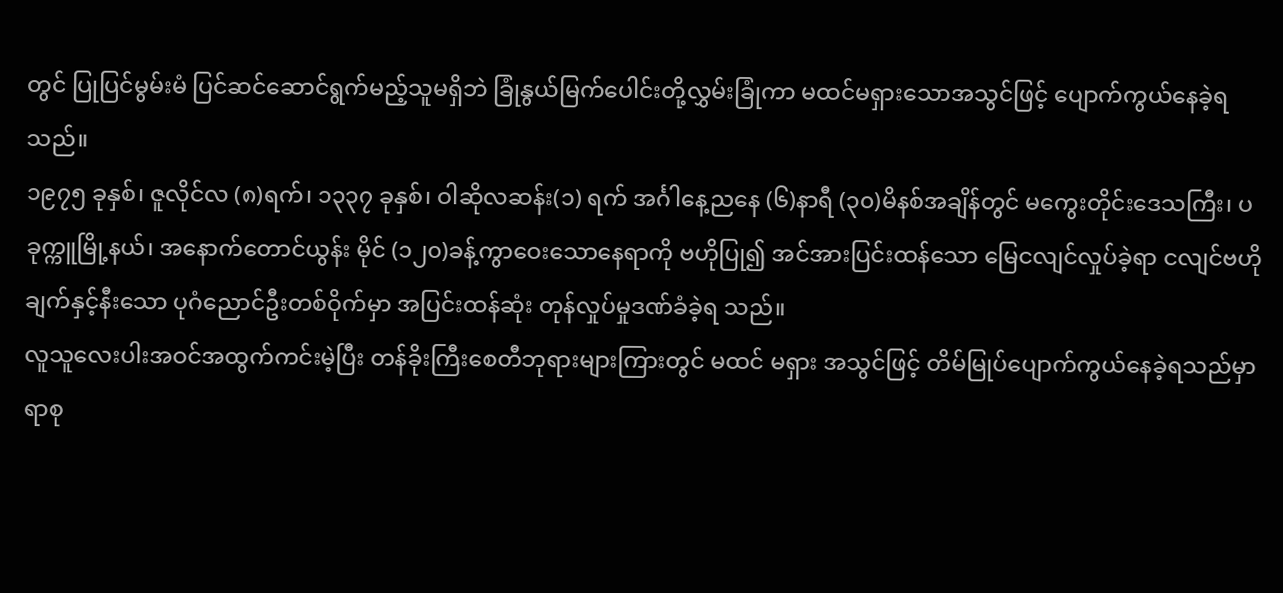တွင် ပြုပြင်မွမ်းမံ ပြင်ဆင်ဆောင်ရွက်မည့်သူမရှိဘဲ ခြုံနွယ်မြက်ပေါင်းတို့လွှမ်းခြုံကာ မထင်မရှားသောအသွင်ဖြင့် ပျောက်ကွယ်နေခဲ့ရသည်။
၁၉၇၅ ခုနှစ်၊ ဇူလိုင်လ (၈)ရက်၊ ၁၃၃၇ ခုနှစ်၊ ဝါဆိုလဆန်း(၁) ရက် အင်္ဂါနေ့ညနေ (၆)နာရီ (၃၀)မိနစ်အချိန်တွင် မကွေးတိုင်းဒေသကြီး၊ ပခုက္ကူမြို့နယ်၊ အနောက်တောင်ယွန်း မိုင် (၁၂၀)ခန့်ကွာဝေးသောနေရာကို ဗဟိုပြု၍ အင်အားပြင်းထန်သော မြေငလျင်လှုပ်ခဲ့ရာ ငလျင်ဗဟိုချက်နှင့်နီးသော ပုဂံညောင်ဦးတစ်ဝိုက်မှာ အပြင်းထန်ဆုံး တုန်လှုပ်မှုဒဏ်ခံခဲ့ရ သည်။
လူသူလေးပါးအဝင်အထွက်ကင်းမဲ့ပြီး တန်ခိုးကြီးစေတီဘုရားများကြားတွင် မထင် မရှား အသွင်ဖြင့် တိမ်မြုပ်ပျောက်ကွယ်နေခဲ့ရသည်မှာ ရာစု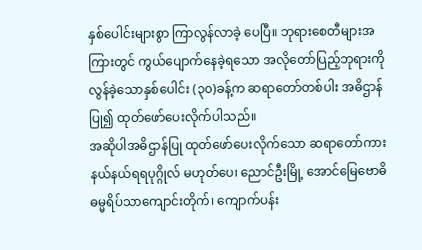နှစ်ပေါင်းများစွာ ကြာလွန်လာခဲ့ ပေပြီ။ ဘုရားစေတီများအကြားတွင် ကွယ်ပျောက်နေခဲ့ရသော အလိုတော်ပြည့်ဘုရားကို လွန်ခဲ့သောနှစ်ပေါင်း (၃၀)ခန့်က ဆရာတော်တစ်ပါး အဓိဌာန်ပြု၍ ထုတ်ဖော်ပေးလိုက်ပါသည်။
အဆိုပါအဓိဌာန်ပြု ထုတ်ဖော်ပေးလိုက်သော ဆရာတော်ကား နယ်နယ်ရရပုဂ္ဂိုလ် မဟုတ်ပေ၊ ညောင်ဦးမြို့ အောင်မြေဗောဓိဓမ္မရိပ်သာကျောင်းတိုက်၊ ကျောက်ပန်း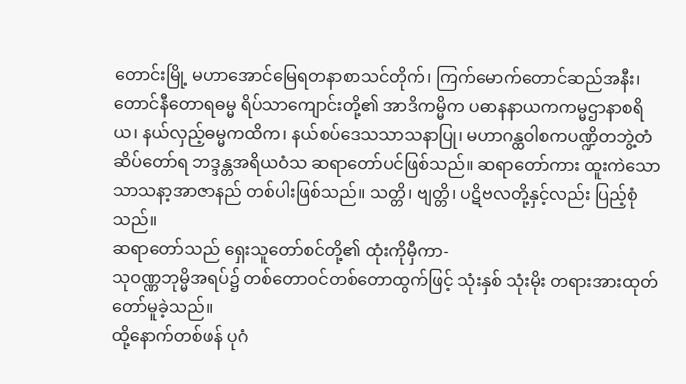တောင်းမြို့ မဟာအောင်မြေရတနာစာသင်တိုက်၊ ကြက်မောက်တောင်ဆည်အနီး၊ တောင်နီတောရဓမ္မ ရိပ်သာကျောင်းတို့၏ အာဒိကမ္မိက ပဓာနနာယကကမ္မဌာနာစရိယ၊ နယ်လှည့်ဓမ္မကထိက၊ နယ်စပ်ဒေသသာသနာပြု၊ မဟာဂန္ထဝါစကပဏ္ဍိတဘွဲ့တံဆိပ်တော်ရ ဘဒ္ဒန္တအရိယဝံသ ဆရာတော်ပင်ဖြစ်သည်။ ဆရာတော်ကား ထူးကဲသော သာသနာ့အာဇာနည် တစ်ပါးဖြစ်သည်။ သတ္တိ၊ ဗျတ္တိ၊ ပဋိဗလတို့နှင့်လည်း ပြည့်စုံသည်။
ဆရာတော်သည် ရှေးသူတော်စင်တို့၏ ထုံးကိုမှီကာ-
သုဝဏ္ဏဘုမ္မိအရပ်၌ တစ်တောဝင်တစ်တောထွက်ဖြင့် သုံးနှစ် သုံးမိုး တရားအားထုတ် တော်မူခဲ့သည်။
ထို့နောက်တစ်ဖန် ပုဂံ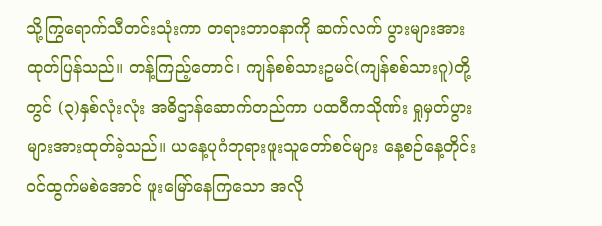သို့ကြွရောက်သီတင်းသုံးကာ တရားဘာဝနာကို ဆက်လက် ပွားများအားထုတ်ပြန်သည်။ တန့်ကြည့်တောင်၊ ကျန်စစ်သားဥမင်(ကျန်စစ်သားဂူ)တို့တွင် (၃)နှစ်လုံးလုံး အဓိဌာန်ဆောက်တည်ကာ ပထဝီကသိုဏ်း ရှုမှတ်ပွားများအားထုတ်ခဲ့သည်။ ယနေ့ပုဂံဘုရားဖူးသူတော်စင်များ နေ့စဉ်နေ့တိုင်း ဝင်ထွက်မစဲအောင် ဖူးမြော်နေကြသော အလို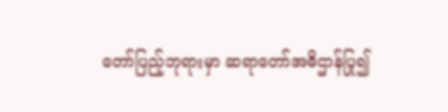တော်ပြည့်ဘုရားမှာ ဆရာတော်အဓိဌာန်ပြု၍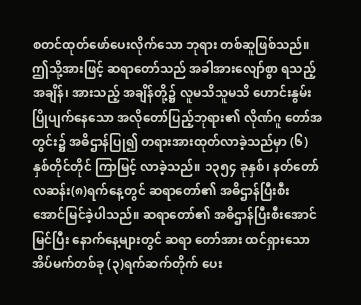စတင်ထုတ်ဖော်ပေးလိုက်သော ဘုရား တစ်ဆူဖြစ်သည်။
ဤသို့အားဖြင့် ဆရာတော်သည် အခါအားလျော်စွာ ရသည့်အချိန်၊ အားသည့် အချိန်တို့၌ လူမသိသူမသိ ဟောင်းနွမ်းပြိုပျက်နေသော အလိုတော်ပြည့်ဘုရား၏ လိုဏ်ဂူ တော်အတွင်း၌ အဓိဌာန်ပြု၍ တရားအားထုတ်လာခဲ့သည်မှာ (၆)နှစ်တိုင်တိုင် ကြာမြင့် လာခဲ့သည်။ ၁၃၅၄ ခုနှစ်၊ နတ်တော်လဆန်း(၈)ရက်နေ့တွင် ဆရာတော်၏ အဓိဌာန်ပြီးစီး အောင်မြင်ခဲ့ပါသည်။ ဆရာတော်၏ အဓိဌာန်ပြီးစီးအောင်မြင်ပြီး နောက်နေ့များတွင် ဆရာ တော်အား ထင်ရှားသော အိပ်မက်တစ်ခု (၃)ရက်ဆက်တိုက် ပေး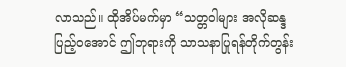လာသည်။ ထိုအိပ်မက်မှာ “သတ္တဝါများ အလိုဆန္ဒပြည့်ဝအောင် ဤဘုရားကို သာသနာပြုရန်တိုက်တွန်း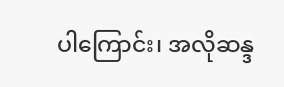ပါကြောင်း၊ အလိုဆန္ဒ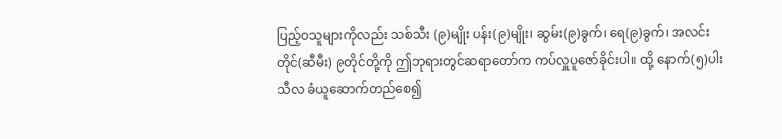ပြည့်ဝသူများကိုလည်း သစ်သီး (၉)မျိုး ပန်း(၉)မျိုး၊ ဆွမ်း(၉)ခွက်၊ ရေ(၉)ခွက်၊ အလင်းတိုင်(ဆီမီး) ၉တိုင်တို့ကို ဤဘုရားတွင်ဆရာတော်က ကပ်လှူပူဇော်ခိုင်းပါ။ ထို့ နောက်(၅)ပါးသီလ ခံယူဆောက်တည်စေ၍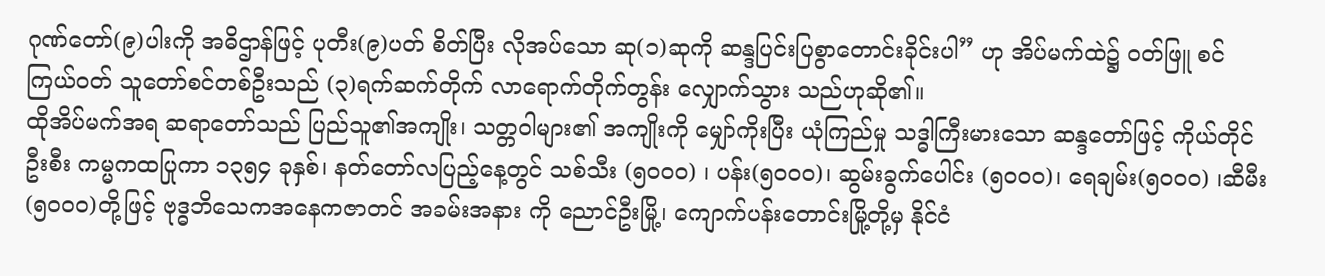ဂုဏ်တော်(၉)ပါးကို အဓိဌာန်ဖြင့် ပုတီး(၉)ပတ် စိတ်ပြီး လိုအပ်သော ဆု(၁)ဆုကို ဆန္ဒပြင်းပြစွာတောင်းခိုင်းပါ” ဟု အိပ်မက်ထဲ၌ ဝတ်ဖြူ စင်ကြယ်ဝတ် သူတော်စင်တစ်ဦးသည် (၃)ရက်ဆက်တိုက် လာရောက်တိုက်တွန်း လျှောက်သွား သည်ဟုဆို၏။
ထိုအိပ်မက်အရ ဆရာတော်သည် ပြည်သူ၏အကျိုး၊ သတ္တဝါများ၏ အကျိုးကို မျှော်ကိုးပြီး ယုံကြည်မှု သဒ္ဓါကြီးမားသော ဆန္ဒတော်ဖြင့် ကိုယ်တိုင်ဦးစီး ကမ္မကထပြုကာ ၁၃၅၄ ခုနှစ်၊ နတ်တော်လပြည့်နေ့တွင် သစ်သီး (၅၀၀၀) ၊ ပန်း(၅၀၀၀)၊ ဆွမ်းခွက်ပေါင်း (၅၀၀၀)၊ ရေချမ်း(၅၀၀၀) ၊ဆီမီး(၅၀၀၀)တို့ဖြင့် ဗုဒ္ဓဘိသေကအနေကဇာတင် အခမ်းအနား ကို ညောင်ဦးမြို့၊ ကျောက်ပန်းတောင်းမြို့တို့မှ နိုင်ငံ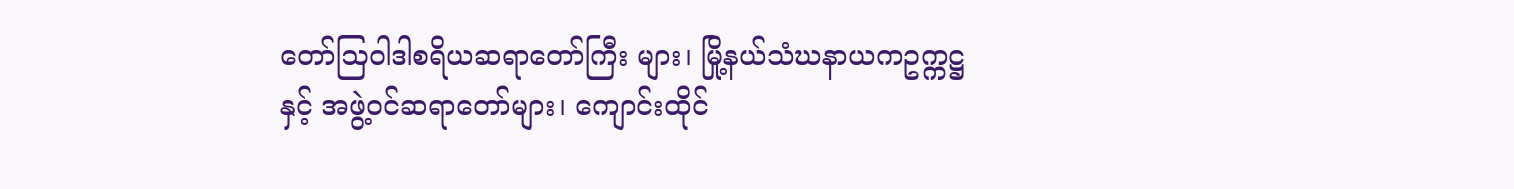တော်ဩဝါဒါစရိယဆရာတော်ကြီး များ၊ မြို့နယ်သံဃနာယကဥက္ကဋ္ဌနှင့် အဖွဲ့ဝင်ဆရာတော်များ၊ ကျောင်းထိုင်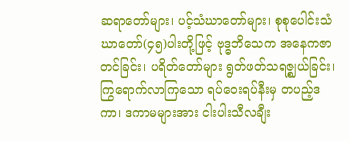ဆရာတော်များ၊ ပင့်သံဃာတော်များ၊ စုစုပေါင်းသံဃာတော်(၄၅)ပါးတို့ဖြင့် ဗုဒ္ဓဘိသေက အနေကဇာတင်ခြင်း၊ ပရိတ်တော်များ ရွတ်ဖတ်သရဇ္ဈယ်ခြင်း၊ ကြွရောက်လာကြသော ရပ်ဝေးရပ်နီးမှ တပည့်ဒကာ၊ ဒကာမများအား ငါးပါးသီလချီး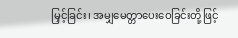မြှင့်ခြင်း၊ အမျှမေတ္တာပေးဝေခြင်းတို့ဖြင့်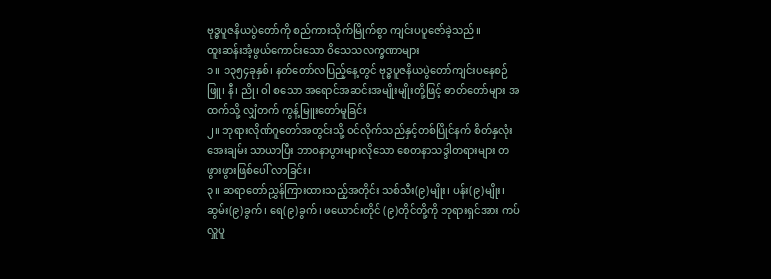ဗုဒ္ဓပူဇနိယပွဲတော်ကို စည်ကားသိုက်မြိုက်စွာ ကျင်းပပူဇော်ခဲ့သည်။
ထူးဆန်းအံ့ဖွယ်ကောင်းသော ဝိသေသလက္ခဏာများ
၁။ ၁၃၅၄ခုနှစ်၊ နတ်တော်လပြည့်နေ့တွင် ဗုဒ္ဓပူဇနိယပွဲတော်ကျင်းပနေစဉ် ဖြူ၊ နီ၊ ညို၊ ဝါ စသော အရောင်အဆင်းအမျိုးမျိုးတို့ဖြင့် ဓာတ်တော်များ အထက်သို့ လျှံတက် ကွန့်မြူးတော်မူခြင်း
၂။ ဘုရားလိုဏ်ဂူတော်အတွင်းသို့ ဝင်လိုက်သည်နှင့်တစ်ပြိုင်နက် စိတ်နှလုံးအေးချမ်း သာယာပြီး ဘာဝနာပွားများလိုသော စေတနာသဒ္ဒါတရားများ တဖွားဖွားဖြစ်ပေါ် လာခြင်း၊
၃။ ဆရာတော်ညွှန်ကြားထားသည့်အတိုင်း သစ်သီး(၉)မျိုး၊ ပန်း(၉)မျိုး၊ ဆွမ်း(၉)ခွက်၊ ရေ(၉)ခွက်၊ ဖယောင်းတိုင် (၉)တိုင်တို့ကို ဘုရားရှင်အား ကပ်လှူပူ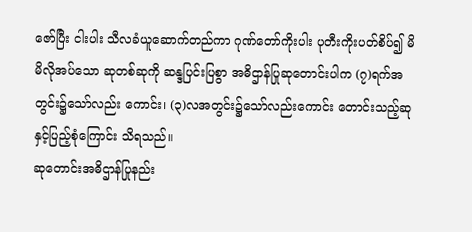ဇော်ပြီး ငါးပါး သီလခံယူဆောက်တည်ကာ ဂုဏ်တော်ကိုးပါး ပုတီးကိုးပတ်စိပ်၍ မိမိလိုအပ်သော ဆုတစ်ဆုကို ဆန္ဒပြင်းပြစွာ အဓိဌာန်ပြုဆုတောင်းပါက (၇)ရက်အတွင်း၌သော်လည်း ကောင်း၊ (၃)လအတွင်း၌သော်လည်းကောင်း တောင်းသည့်ဆုနှင့်ပြည့်စုံကြောင်း သိရသည်။
ဆုတောင်းအဓိဌာန်ပြုနည်း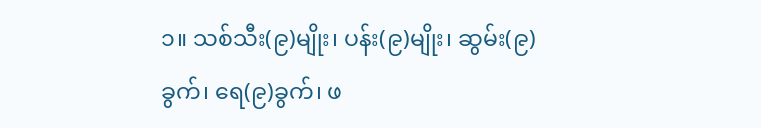၁။ သစ်သီး(၉)မျိုး၊ ပန်း(၉)မျိုး၊ ဆွမ်း(၉)ခွက်၊ ရေ(၉)ခွက်၊ ဖ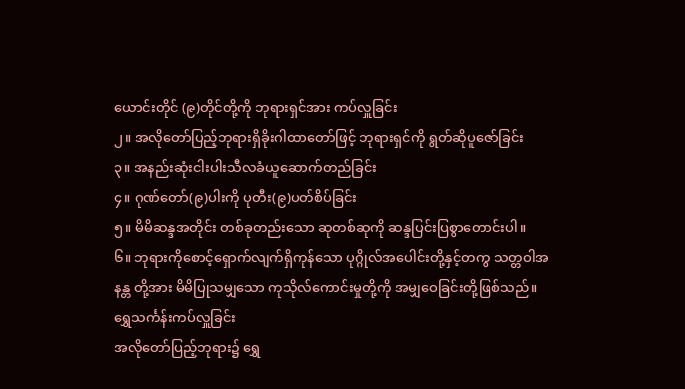ယောင်းတိုင် (၉)တိုင်တို့ကို ဘုရားရှင်အား ကပ်လှူခြင်း
၂။ အလိုတော်ပြည့်ဘုရားရှိခိုးဂါထာတော်ဖြင့် ဘုရားရှင်ကို ရွတ်ဆိုပူဇော်ခြင်း
၃။ အနည်းဆုံးငါးပါးသီလခံယူဆောက်တည်ခြင်း
၄။ ဂုဏ်တော်(၉)ပါးကို ပုတီး(၉)ပတ်စိပ်ခြင်း
၅။ မိမိဆန္ဒအတိုင်း တစ်ခုတည်းသော ဆုတစ်ဆုကို ဆန္ဒပြင်းပြစွာတောင်းပါ။
၆။ ဘုရားကိုစောင့်ရှောက်လျက်ရှိကုန်သော ပုဂ္ဂိုလ်အပေါင်းတို့နှင့်တကွ သတ္တဝါအနန္တ တို့အား မိမိပြုသမျှသော ကုသိုလ်ကောင်းမှုတို့ကို အမျှဝေခြင်းတို့ဖြစ်သည်။
ရွှေသင်္ကန်းကပ်လှူခြင်း
အလိုတော်ပြည့်ဘုရား၌ ရွှေ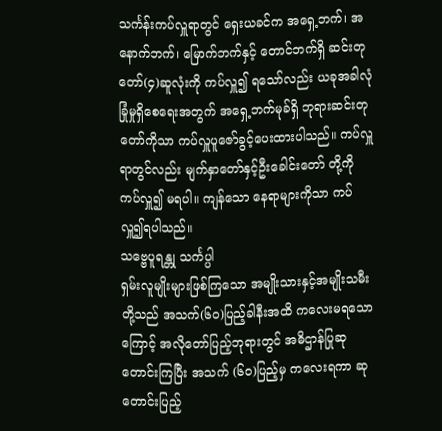သင်္ကန်းကပ်လှူရာတွင် ရှေးယခင်က အရှေ့ဘက်၊ အနောက်ဘက်၊ မြောက်ဘက်နှင့် တောင်ဘက်ရှိ ဆင်းတုတော်(၄)ဆူလုံးကို ကပ်လှူ၍ ရသော်လည်း ယခုအခါလုံခြုံမှုရှိစေရေးအတွက် အရှေ့ဘက်မုခ်ရှိ ဘုရားဆင်းတုတော်ကိုသာ ကပ်လှူပူဇော်ခွင့်ပေးထားပါသည်။ ကပ်လှူရာတွင်လည်း မျက်နှာတော်နှင့်ဦးခေါင်းတော် တို့ကို ကပ်လှူ၍ မရပါ။ ကျန်သော နေရာများကိုသာ ကပ်လှူ၍ရပါသည်။
သဗ္ဗေပူရန္တု သင်္ကပ္ပါ
ရှမ်းလူမျိုးများဖြစ်ကြသော အမျိုးသားနှင့်အမျိုးသမီးတို့သည် အသက်(၆၀)ပြည့်ခါနီးအထိ ကလေးမရသောကြောင့် အလိုတော်ပြည့်ဘုရားတွင် အဓိဌာန်ပြုဆုတောင်းကြပြီး အသက် (၆၀)ပြည့်မှ ကလေးရကာ ဆုတောင်းပြည့်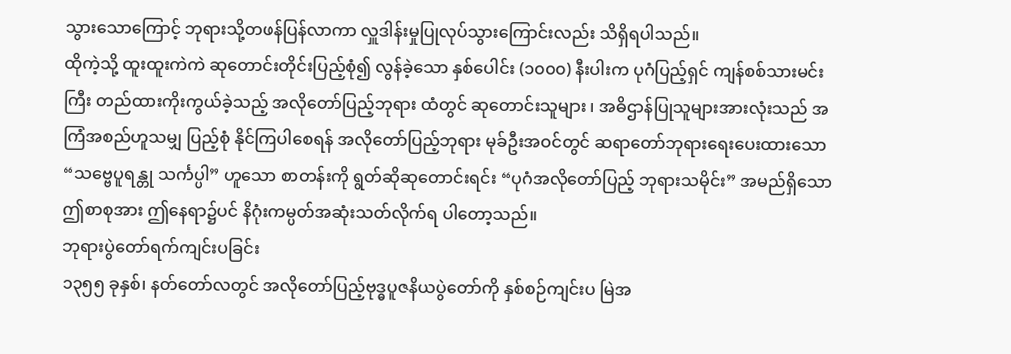သွားသောကြောင့် ဘုရားသို့တဖန်ပြန်လာကာ လှူဒါန်းမှုပြုလုပ်သွားကြောင်းလည်း သိရှိရပါသည်။
ထိုကဲ့သို့ ထူးထူးကဲကဲ ဆုတောင်းတိုင်းပြည့်စုံ၍ လွန်ခဲ့သော နှစ်ပေါင်း (၁၀၀၀) နီးပါးက ပုဂံပြည့်ရှင် ကျန်စစ်သားမင်းကြီး တည်ထားကိုးကွယ်ခဲ့သည့် အလိုတော်ပြည့်ဘုရား ထံတွင် ဆုတောင်းသူများ ၊ အဓိဌာန်ပြုသူများအားလုံးသည် အကြံအစည်ဟူသမျှ ပြည့်စုံ နိုင်ကြပါစေရန် အလိုတော်ပြည့်ဘုရား မုခ်ဦးအဝင်တွင် ဆရာတော်ဘုရားရေးပေးထားသော “သဗ္ဗေပူရန္တု သင်္ကပ္ပါ” ဟူသော စာတန်းကို ရွတ်ဆိုဆုတောင်းရင်း “ပုဂံအလိုတော်ပြည့် ဘုရားသမိုင်း” အမည်ရှိသော ဤစာစုအား ဤနေရာ၌ပင် နိဂုံးကမ္ပတ်အဆုံးသတ်လိုက်ရ ပါတော့သည်။
ဘုရားပွဲတော်ရက်ကျင်းပခြင်း
၁၃၅၅ ခုနှစ်၊ နတ်တော်လတွင် အလိုတော်ပြည့်ဗုဒ္ဓပူဇနိယပွဲတော်ကို နှစ်စဉ်ကျင်းပ မြဲအ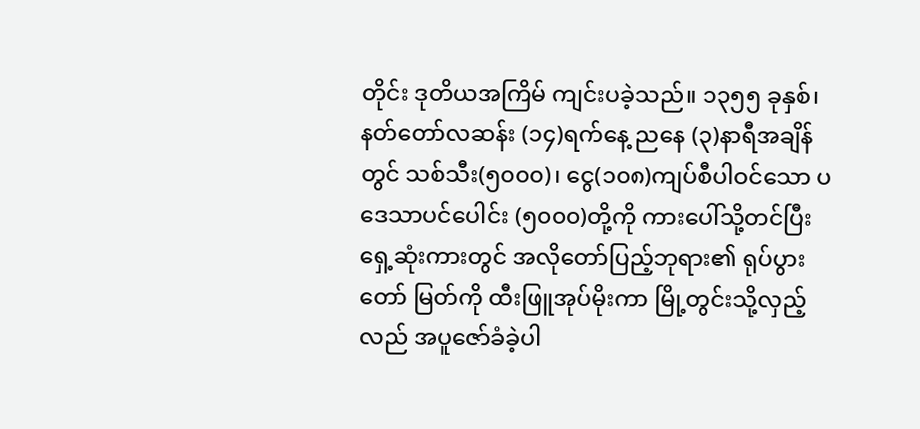တိုင်း ဒုတိယအကြိမ် ကျင်းပခဲ့သည်။ ၁၃၅၅ ခုနှစ်၊ နတ်တော်လဆန်း (၁၄)ရက်နေ့ ညနေ (၃)နာရီအချိန်တွင် သစ်သီး(၅၀၀၀)၊ ငွေ(၁၀၈)ကျပ်စီပါဝင်သော ပဒေသာပင်ပေါင်း (၅၀၀၀)တို့ကို ကားပေါ်သို့တင်ပြီး ရှေ့ဆုံးကားတွင် အလိုတော်ပြည့်ဘုရား၏ ရုပ်ပွားတော် မြတ်ကို ထီးဖြူအုပ်မိုးကာ မြို့တွင်းသို့လှည့်လည် အပူဇော်ခံခဲ့ပါ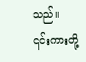သည်။
၎င်းကားတို့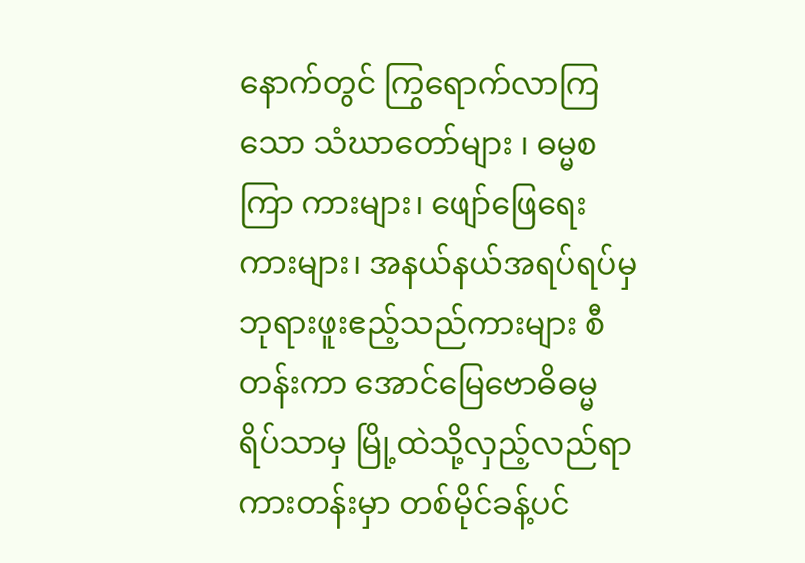နောက်တွင် ကြွရောက်လာကြသော သံဃာတော်များ ၊ ဓမ္မစကြာ ကားများ၊ ဖျော်ဖြေရေးကားများ၊ အနယ်နယ်အရပ်ရပ်မှ ဘုရားဖူးဧည့်သည်ကားများ စီတန်းကာ အောင်မြေဗောဓိဓမ္မရိပ်သာမှ မြို့ထဲသို့လှည့်လည်ရာ ကားတန်းမှာ တစ်မိုင်ခန့်ပင်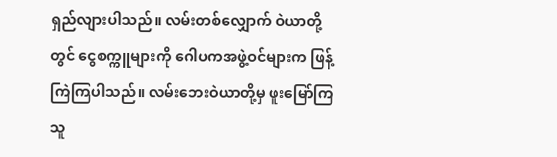ရှည်လျားပါသည်။ လမ်းတစ်လျှောက် ဝဲယာတို့တွင် ငွေစက္ကူများကို ဂေါပကအဖွဲ့ဝင်များက ဖြန့်ကြဲကြပါသည်။ လမ်းဘေးဝဲယာတို့မှ ဖူးမြော်ကြသူ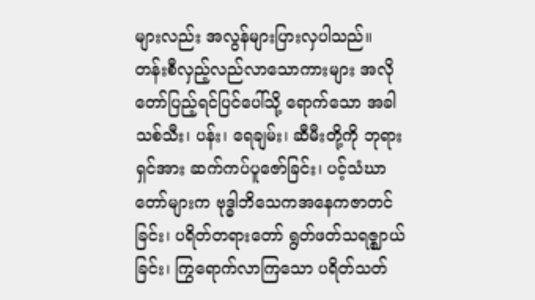များလည်း အလွန်များပြားလှပါသည်။
တန်းစီလှည့်လည်လာသောကားများ အလိုတော်ပြည့်ရင်ပြင်ပေါ်သို့ ရောက်သော အခါ သစ်သီး၊ ပန်း၊ ရေချမ်း၊ ဆီမီးတို့ကို ဘုရားရှင်အား ဆက်ကပ်ပူဇော်ခြင်း၊ ပင့်သံဃာ တော်များက ဗုဒ္ဓါဘိသေကအနေကဇာတင်ခြင်း၊ ပရိတ်တရားတော် ရွတ်ဖတ်သရဇ္ဈာယ်ခြင်း၊ ကြွရောက်လာကြသော ပရိတ်သတ်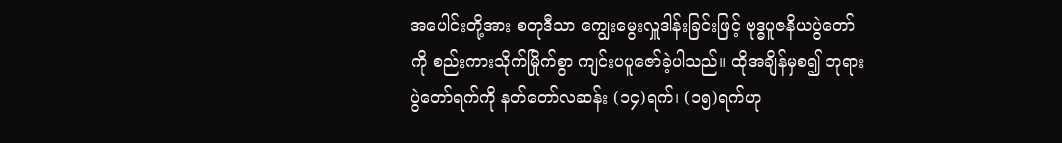အပေါင်းတို့အား စတုဒီသာ ကျွေးမွေးလှူဒါန်းခြင်းဖြင့် ဗုဒ္ဓပူဇနိယပွဲတော်ကို စည်းကားသိုက်မြိုက်စွာ ကျင်းပပူဇော်ခဲ့ပါသည်။ ထိုအချိန်မှစ၍ ဘုရားပွဲတော်ရက်ကို နတ်တော်လဆန်း (၁၄)ရက်၊ (၁၅)ရက်ဟု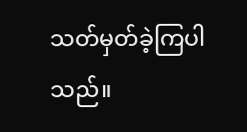သတ်မှတ်ခဲ့ကြပါသည်။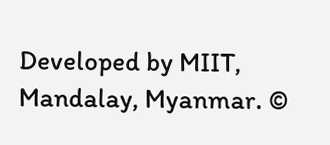Developed by MIIT, Mandalay, Myanmar. ©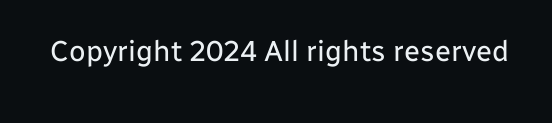Copyright 2024 All rights reserved